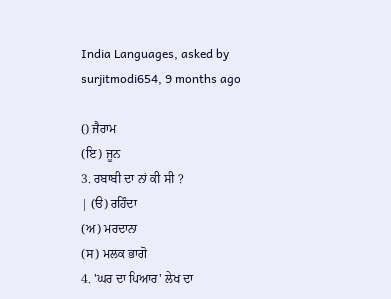India Languages, asked by surjitmodi654, 9 months ago

() ਜੈਰਾਮ
(ਇ) ਜੂਨ
3. ਰਬਾਬੀ ਦਾ ਨਾਂ ਕੀ ਸੀ ?
| (ੳ) ਰਹਿੰਦਾ
(ਅ) ਮਰਦਾਨਾ
(ਸ) ਮਲਕ ਭਾਗੋ
4. 'ਘਰ ਦਾ ਪਿਆਰ' ਲੇਖ ਦਾ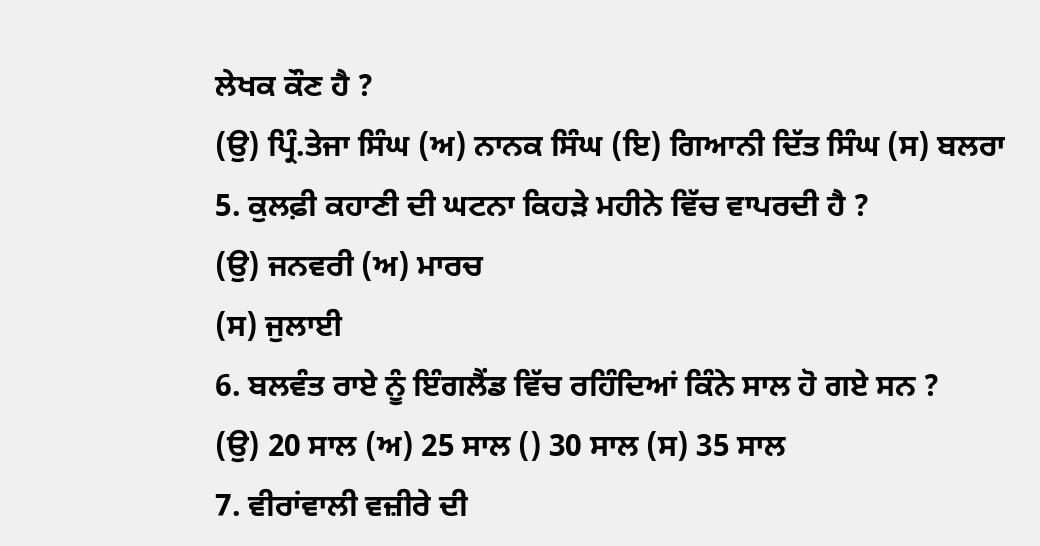ਲੇਖਕ ਕੌਣ ਹੈ ?
(ਉ) ਪ੍ਰਿੰ.ਤੇਜਾ ਸਿੰਘ (ਅ) ਨਾਨਕ ਸਿੰਘ (ਇ) ਗਿਆਨੀ ਦਿੱਤ ਸਿੰਘ (ਸ) ਬਲਰਾ
5. ਕੁਲਫ਼ੀ ਕਹਾਣੀ ਦੀ ਘਟਨਾ ਕਿਹੜੇ ਮਹੀਨੇ ਵਿੱਚ ਵਾਪਰਦੀ ਹੈ ?
(ਉ) ਜਨਵਰੀ (ਅ) ਮਾਰਚ
(ਸ) ਜੁਲਾਈ
6. ਬਲਵੰਤ ਰਾਏ ਨੂੰ ਇੰਗਲੈਂਡ ਵਿੱਚ ਰਹਿੰਦਿਆਂ ਕਿੰਨੇ ਸਾਲ ਹੋ ਗਏ ਸਨ ?
(ਉ) 20 ਸਾਲ (ਅ) 25 ਸਾਲ () 30 ਸਾਲ (ਸ) 35 ਸਾਲ
7. ਵੀਰਾਂਵਾਲੀ ਵਜ਼ੀਰੇ ਦੀ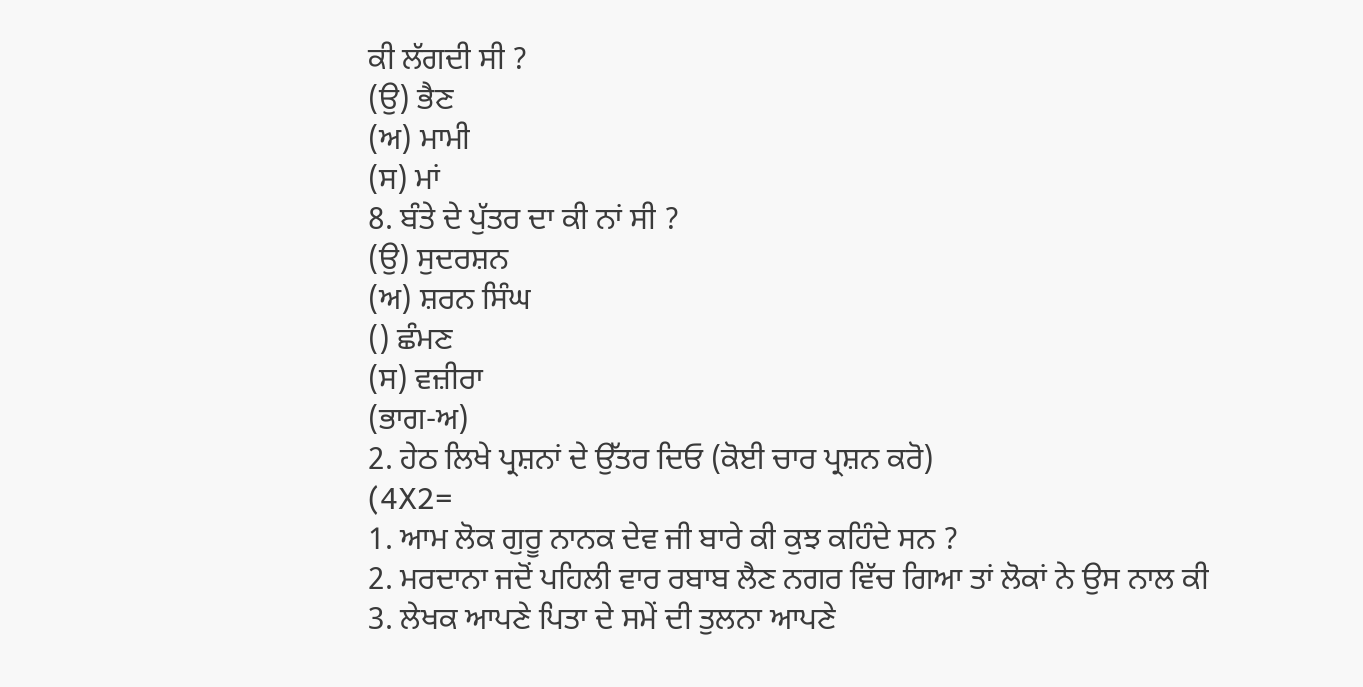ਕੀ ਲੱਗਦੀ ਸੀ ?
(ਉ) ਭੈਣ
(ਅ) ਮਾਮੀ
(ਸ) ਮਾਂ
8. ਬੰਤੇ ਦੇ ਪੁੱਤਰ ਦਾ ਕੀ ਨਾਂ ਸੀ ?
(ਉ) ਸੁਦਰਸ਼ਨ
(ਅ) ਸ਼ਰਨ ਸਿੰਘ
() ਛੰਮਣ
(ਸ) ਵਜ਼ੀਰਾ
(ਭਾਗ-ਅ)
2. ਹੇਠ ਲਿਖੇ ਪ੍ਰਸ਼ਨਾਂ ਦੇ ਉੱਤਰ ਦਿਓ (ਕੋਈ ਚਾਰ ਪ੍ਰਸ਼ਨ ਕਰੋ)
(4X2=
1. ਆਮ ਲੋਕ ਗੁਰੂ ਨਾਨਕ ਦੇਵ ਜੀ ਬਾਰੇ ਕੀ ਕੁਝ ਕਹਿੰਦੇ ਸਨ ?
2. ਮਰਦਾਨਾ ਜਦੋਂ ਪਹਿਲੀ ਵਾਰ ਰਬਾਬ ਲੈਣ ਨਗਰ ਵਿੱਚ ਗਿਆ ਤਾਂ ਲੋਕਾਂ ਨੇ ਉਸ ਨਾਲ ਕੀ
3. ਲੇਖਕ ਆਪਣੇ ਪਿਤਾ ਦੇ ਸਮੇਂ ਦੀ ਤੁਲਨਾ ਆਪਣੇ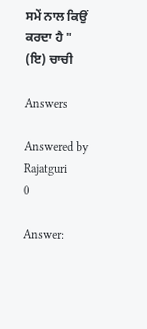ਸਮੇਂ ਨਾਲ ਕਿਉਂ ਕਰਦਾ ਹੈ "
(ਇ) ਚਾਚੀ

Answers

Answered by Rajatguri
0

Answer: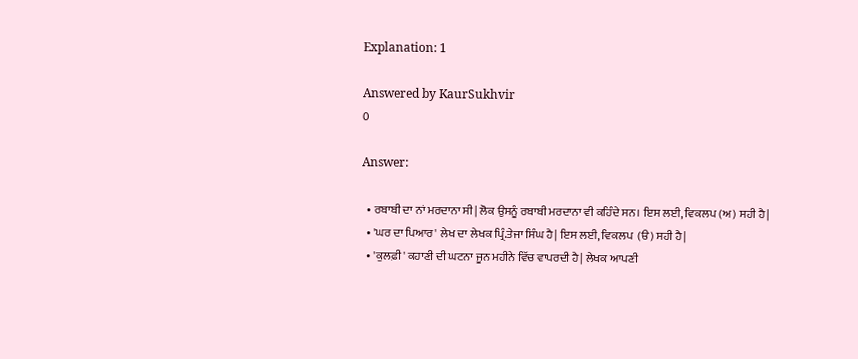Explanation: 1

Answered by KaurSukhvir
0

Answer:

  • ਰਬਾਬੀ ਦਾ ਨਾਂ ਮਰਦਾਨਾ ਸੀ| ਲੋਕ ਉਸਨੂੰ ਰਬਾਬੀ ਮਰਦਾਨਾ ਵੀ ਕਹਿੰਦੇ ਸਨ। ਇਸ ਲਈ, ਵਿਕਲਪ (ਅ) ਸਹੀ ਹੈ|
  • 'ਘਰ ਦਾ ਪਿਆਰ' ਲੇਖ ਦਾ ਲੇਖਕ ਪ੍ਰਿੰ.ਤੇਜਾ ਸਿੰਘ ਹੈ| ਇਸ ਲਈ, ਵਿਕਲਪ  (ੳ) ਸਹੀ ਹੈ|
  • 'ਕੁਲਫ਼ੀ' ਕਹਾਣੀ ਦੀ ਘਟਨਾ ਜੂਨ ਮਹੀਨੇ ਵਿੱਚ ਵਾਪਰਦੀ ਹੈ| ਲੇਖਕ ਆਪਣੀ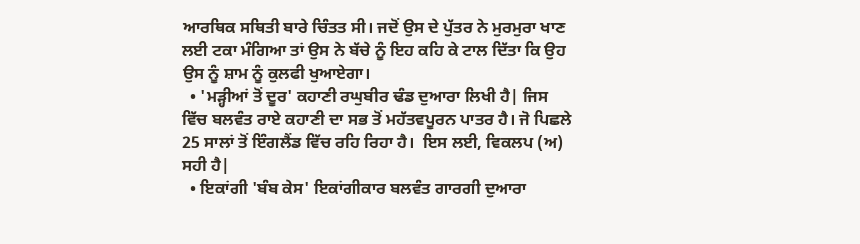ਆਰਥਿਕ ਸਥਿਤੀ ਬਾਰੇ ਚਿੰਤਤ ਸੀ। ਜਦੋਂ ਉਸ ਦੇ ਪੁੱਤਰ ਨੇ ਮੁਰਮੁਰਾ ਖਾਣ ਲਈ ਟਕਾ ਮੰਗਿਆ ਤਾਂ ਉਸ ਨੇ ਬੱਚੇ ਨੂੰ ਇਹ ਕਹਿ ਕੇ ਟਾਲ ਦਿੱਤਾ ਕਿ ਉਹ ਉਸ ਨੂੰ ਸ਼ਾਮ ਨੂੰ ਕੁਲਫੀ ਖੁਆਏਗਾ।
  • 'ਮੜ੍ਹੀਆਂ ਤੋਂ ਦੂਰ' ਕਹਾਣੀ ਰਘੁਬੀਰ ਢੰਡ ਦੁਆਰਾ ਲਿਖੀ ਹੈ| ਜਿਸ ਵਿੱਚ ਬਲਵੰਤ ਰਾਏ ਕਹਾਣੀ ਦਾ ਸਭ ਤੋਂ ਮਹੱਤਵਪੂਰਨ ਪਾਤਰ ਹੈ। ਜੋ ਪਿਛਲੇ 25 ਸਾਲਾਂ ਤੋਂ ਇੰਗਲੈਂਡ ਵਿੱਚ ਰਹਿ ਰਿਹਾ ਹੈ।  ਇਸ ਲਈ, ਵਿਕਲਪ (ਅ) ਸਹੀ ਹੈ|
  • ਇਕਾਂਗੀ 'ਬੰਬ ਕੇਸ' ਇਕਾਂਗੀਕਾਰ ਬਲਵੰਤ ਗਾਰਗੀ ਦੁਆਰਾ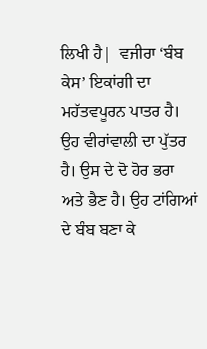ਲਿਖੀ ਹੈ|  ਵਜੀਰਾ ‘ਬੰਬ ਕੇਸ’ ਇਕਾਂਗੀ ਦਾ ਮਹੱਤਵਪੂਰਨ ਪਾਤਰ ਹੈ। ਉਹ ਵੀਰਾਂਵਾਲੀ ਦਾ ਪੁੱਤਰ ਹੈ। ਉਸ ਦੇ ਦੋ ਹੋਰ ਭਰਾ ਅਤੇ ਭੈਣ ਹੈ। ਉਹ ਟਾਂਗਿਆਂ ਦੇ ਬੰਬ ਬਣਾ ਕੇ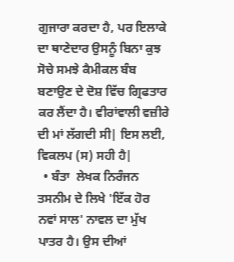ਗੁਜਾਰਾ ਕਰਦਾ ਹੈ, ਪਰ ਇਲਾਕੇ ਦਾ ਥਾਣੇਦਾਰ ਉਸਨੂੰ ਬਿਨਾ ਕੁਝ ਸੋਚੇ ਸਮਝੇ ਕੈਮੀਕਲ ਬੰਬ ਬਣਾਉਣ ਦੇ ਦੋਸ਼ ਵਿੱਚ ਗ੍ਰਿਫਤਾਰ ਕਰ ਲੈਂਦਾ ਹੈ। ਵੀਰਾਂਵਾਲੀ ਵਜ਼ੀਰੇ ਦੀ ਮਾਂ ਲੱਗਦੀ ਸੀ| ਇਸ ਲਈ, ਵਿਕਲਪ (ਸ) ਸਹੀ ਹੈ|
  • ਬੰਤਾ  ਲੇਖਕ ਨਿਰੰਜਨ ਤਸਨੀਮ ਦੇ ਲਿਖੇ 'ਇੱਕ ਹੋਰ ਨਵਾਂ ਸਾਲ' ਨਾਵਲ ਦਾ ਮੁੱਖ ਪਾਤਰ ਹੈ। ਉਸ ਦੀਆਂ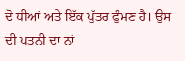ਦੋ ਧੀਆਂ ਅਤੇ ਇੱਕ ਪੁੱਤਰ ਫੁੰਮਣ ਹੈ। ਉਸ ਦੀ ਪਤਨੀ ਦਾ ਨਾਂ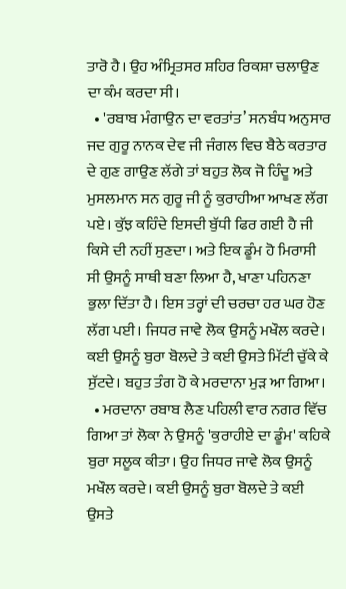ਤਾਰੋ ਹੈ। ਉਹ ਅੰਮ੍ਰਿਤਸਰ ਸ਼ਹਿਰ ਰਿਕਸ਼ਾ ਚਲਾਉਣ ਦਾ ਕੰਮ ਕਰਦਾ ਸੀ।
  • 'ਰਬਾਬ ਮੰਗਾਉਨ ਦਾ ਵਰਤਾਂਤ’ ਸਨਬੰਧ ਅਨੁਸਾਰ ਜਦ ਗੁਰੂ ਨਾਨਕ ਦੇਵ ਜੀ ਜੰਗਲ ਵਿਚ ਬੈਠੇ ਕਰਤਾਰ ਦੇ ਗੁਣ ਗਾਉਣ ਲੱਗੇ ਤਾਂ ਬਹੁਤ ਲੋਕ ਜੋ ਹਿੰਦੂ ਅਤੇ ਮੁਸਲਮਾਨ ਸਨ ਗੁਰੂ ਜੀ ਨੂੰ ਕੁਰਾਹੀਆ ਆਖਣ ਲੱਗ ਪਏ। ਕੁੱਝ ਕਹਿੰਦੇ ਇਸਦੀ ਬੁੱਧੀ ਫਿਰ ਗਈ ਹੈ ਜੀ ਕਿਸੇ ਦੀ ਨਹੀਂ ਸੁਣਦਾ। ਅਤੇ ਇਕ ਡੂੰਮ ਹੋ ਮਿਰਾਸੀ ਸੀ ਉਸਨੂੰ ਸਾਥੀ ਬਣਾ ਲਿਆ ਹੈ, ਖਾਣਾ ਪਹਿਨਣਾ ਭੁਲਾ ਦਿੱਤਾ ਹੈ। ਇਸ ਤਰ੍ਹਾਂ ਦੀ ਚਰਚਾ ਹਰ ਘਰ ਹੋਣ ਲੱਗ ਪਈ। ਜਿਧਰ ਜਾਵੇ ਲੋਕ ਉਸਨੂੰ ਮਖੌਲ ਕਰਦੇ। ਕਈ ਉਸਨੂੰ ਬੁਰਾ ਬੋਲਦੇ ਤੇ ਕਈ ਉਸਤੇ ਮਿੱਟੀ ਚੁੱਕੇ ਕੇ ਸੁੱਟਦੇ। ਬਹੁਤ ਤੰਗ ਹੋ ਕੇ ਮਰਦਾਨਾ ਮੁੜ ਆ ਗਿਆ।
  • ਮਰਦਾਨਾ ਰਬਾਬ ਲੈਣ ਪਹਿਲੀ ਵਾਰ ਨਗਰ ਵਿੱਚ ਗਿਆ ਤਾਂ ਲੋਕਾ ਨੇ ਉਸਨੂੰ 'ਕੁਰਾਹੀਏ ਦਾ ਡੂੰਮ' ਕਹਿਕੇ ਬੁਰਾ ਸਲੂਕ ਕੀਤਾ। ਉਹ ਜਿਧਰ ਜਾਵੇ ਲੋਕ ਉਸਨੂੰ ਮਖੌਲ ਕਰਦੇ। ਕਈ ਉਸਨੂੰ ਬੁਰਾ ਬੋਲਦੇ ਤੇ ਕਈ ਉਸਤੇ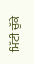ਮਿੱਟੀ ਚੁੱਕੇ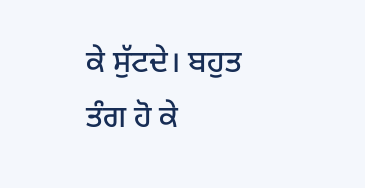ਕੇ ਸੁੱਟਦੇ। ਬਹੁਤ ਤੰਗ ਹੋ ਕੇ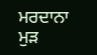ਮਰਦਾਨਾ ਮੁੜ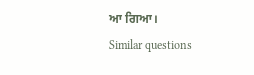ਆ ਗਿਆ।
Similar questions